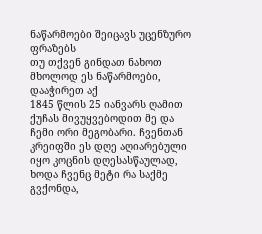ნაწარმოები შეიცავს უცენზურო ფრაზებს
თუ თქვენ გინდათ ნახოთ მხოლოდ ეს ნაწარმოები, დააჭირეთ აქ
1845 წლის 25 იანვარს ღამით ქუჩას მივუყვებოდით მე და ჩემი ორი მეგობარი. ჩვენთან კრეიფში ეს დღე აღიარებული იყო კოცნის დღესასწაულად, ხოდა ჩვენც მეტი რა საქმე გვქონდა,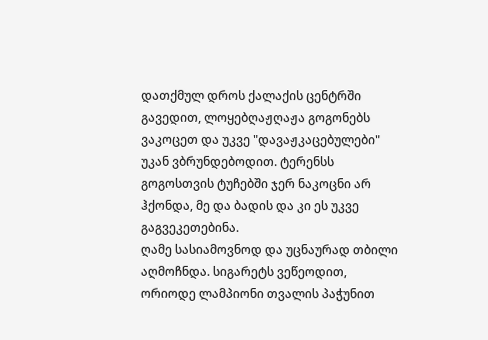დათქმულ დროს ქალაქის ცენტრში გავედით, ლოყებღაჟღაჟა გოგონებს ვაკოცეთ და უკვე "დავაჟკაცებულები" უკან ვბრუნდებოდით. ტერენსს გოგოსთვის ტუჩებში ჯერ ნაკოცნი არ ჰქონდა, მე და ბადის და კი ეს უკვე გაგვეკეთებინა.
ღამე სასიამოვნოდ და უცნაურად თბილი აღმოჩნდა. სიგარეტს ვეწეოდით, ორიოდე ლამპიონი თვალის პაჭუნით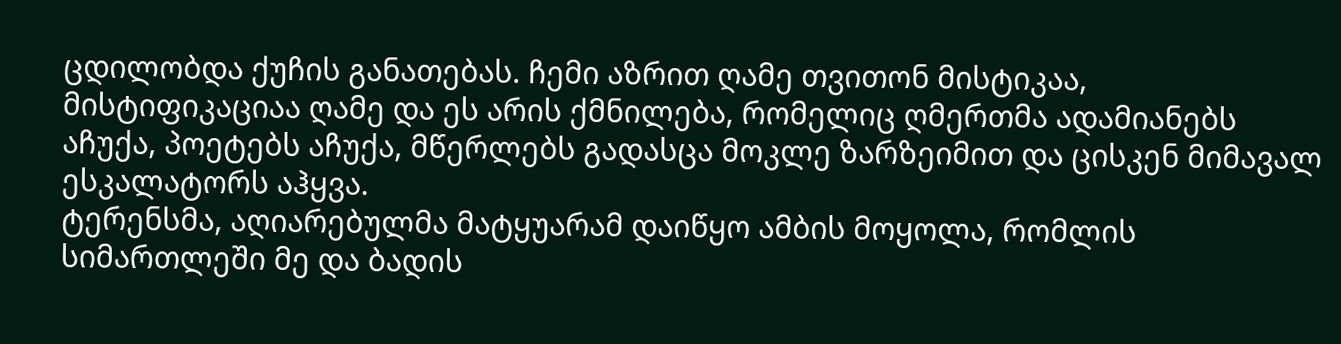ცდილობდა ქუჩის განათებას. ჩემი აზრით ღამე თვითონ მისტიკაა, მისტიფიკაციაა ღამე და ეს არის ქმნილება, რომელიც ღმერთმა ადამიანებს აჩუქა, პოეტებს აჩუქა, მწერლებს გადასცა მოკლე ზარზეიმით და ცისკენ მიმავალ ესკალატორს აჰყვა.
ტერენსმა, აღიარებულმა მატყუარამ დაიწყო ამბის მოყოლა, რომლის სიმართლეში მე და ბადის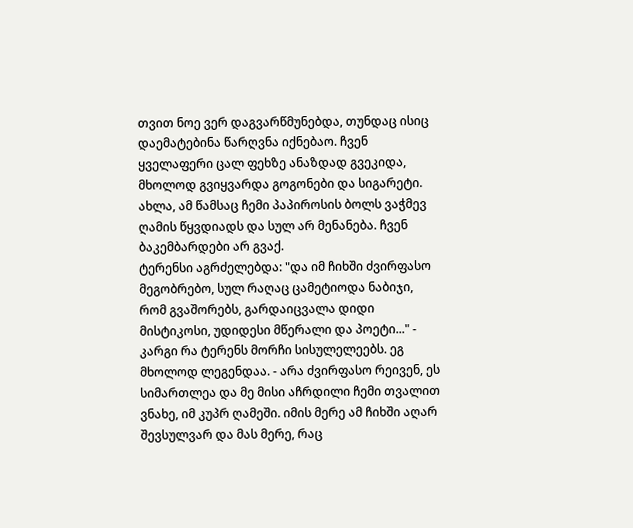თვით ნოე ვერ დაგვარწმუნებდა, თუნდაც ისიც დაემატებინა წარღვნა იქნებაო. ჩვენ ყველაფერი ცალ ფეხზე ანაზდად გვეკიდა, მხოლოდ გვიყვარდა გოგონები და სიგარეტი. ახლა, ამ წამსაც ჩემი პაპიროსის ბოლს ვაჭმევ ღამის წყვდიადს და სულ არ მენანება. ჩვენ ბაკემბარდები არ გვაქ.
ტერენსი აგრძელებდა: "და იმ ჩიხში ძვირფასო მეგობრებო, სულ რაღაც ცამეტიოდა ნაბიჯი, რომ გვაშორებს, გარდაიცვალა დიდი მისტიკოსი, უდიდესი მწერალი და პოეტი..." - კარგი რა ტერენს მორჩი სისულელეებს. ეგ მხოლოდ ლეგენდაა. - არა ძვირფასო რეივენ, ეს სიმართლეა და მე მისი აჩრდილი ჩემი თვალით ვნახე, იმ კუპრ ღამეში. იმის მერე ამ ჩიხში აღარ შევსულვარ და მას მერე, რაც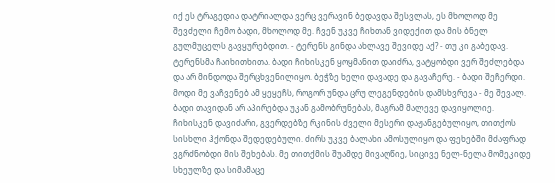იქ ეს ტრაგედია დატრიალდა ვერც ვერავინ ბედავდა შესვლას, ეს მხოლოდ მე შევძელი ჩემო ბადი, მხოლოდ მე. ჩვენ უკვე ჩიხთან ვიდექით და მის ბნელ გულმუცელს გავყურებდით. - ტერენს გინდა ახლავე შევიდე აქ? - თუ კი გაბედავ.
ტერენსმა ჩაიხითხითა. ბადი ჩიხისკენ ყოყმანით დაიძრა, ვატყობდი ვერ შეძლებდა და არ მინდოდა შერცხვენილიყო. ბეჭზე ხელი დავადე და გავაჩერე. - ბადი შეჩერდი. მოდი მე ვაჩვენებ ამ ყეყეჩს, როგორ უნდა ცრუ ლეგენდების დამსხვრევა - მე შევალ.
ბადი თავიდან არ აპირებდა უკან გამობრუნებას, მაგრამ მალევე დავიყოლიე. ჩიხისკენ დავიძარი, გვერდებზე რკინის ძველი მესერი დაჟანგებულიყო, თითქოს სისხლი ჰქონდა შედედებული. ძირს უკვე ბალახი ამოსულიყო და ფეხებში მძაფრად ვგრძნობდი მის შეხებას. მე თითქმის შუამდე მივაღწიე, სიცივე ნელ-ნელა მომეკიდე სხეულზე და სიმამაცე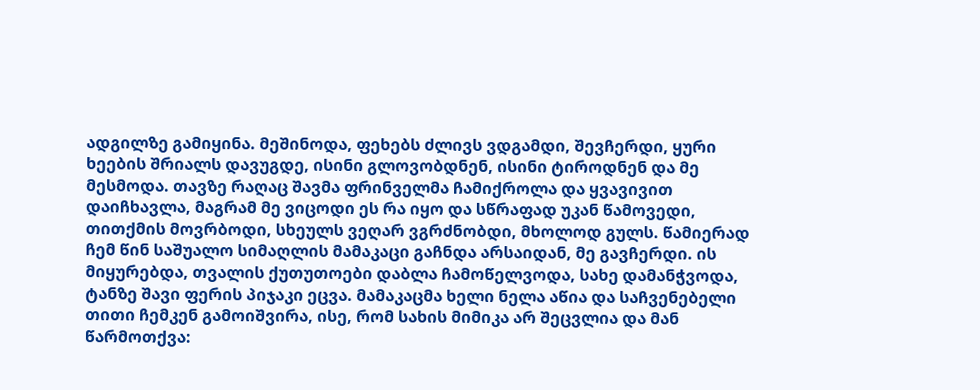ადგილზე გამიყინა. მეშინოდა, ფეხებს ძლივს ვდგამდი, შევჩერდი, ყური ხეების შრიალს დავუგდე, ისინი გლოვობდნენ, ისინი ტიროდნენ და მე მესმოდა. თავზე რაღაც შავმა ფრინველმა ჩამიქროლა და ყვავივით დაიჩხავლა, მაგრამ მე ვიცოდი ეს რა იყო და სწრაფად უკან წამოვედი, თითქმის მოვრბოდი, სხეულს ვეღარ ვგრძნობდი, მხოლოდ გულს. წამიერად ჩემ წინ საშუალო სიმაღლის მამაკაცი გაჩნდა არსაიდან, მე გავჩერდი. ის მიყურებდა, თვალის ქუთუთოები დაბლა ჩამოწელვოდა, სახე დამანჭვოდა, ტანზე შავი ფერის პიჯაკი ეცვა. მამაკაცმა ხელი ნელა აწია და საჩვენებელი თითი ჩემკენ გამოიშვირა, ისე, რომ სახის მიმიკა არ შეცვლია და მან წარმოთქვა: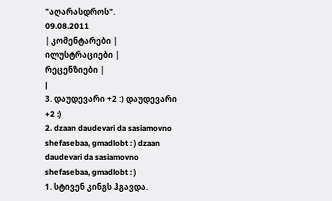"აღარასდროს".
09.08.2011
| კომენტარები |
ილუსტრაციები |
რეცენზიები |
|
3. დაუდევარი +2 :) დაუდევარი +2 :)
2. dzaan daudevari da sasiamovno shefasebaa, gmadlobt : ) dzaan daudevari da sasiamovno shefasebaa, gmadlobt : )
1. სტივენ კინგს ჰგავდა.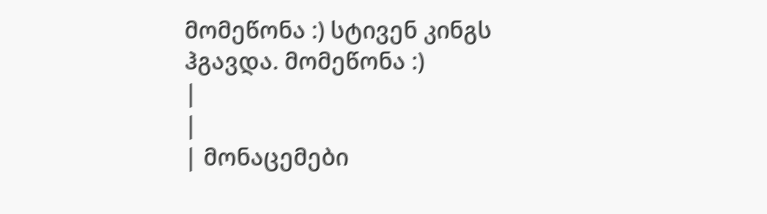მომეწონა :) სტივენ კინგს ჰგავდა. მომეწონა :)
|
|
| მონაცემები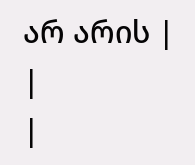არ არის |
|
|